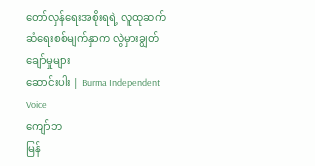တော်လှန်ရေးအစိုးရရဲ့ လူထုဆက်ဆံရေးစစ်မျက်နှာက လွဲမှားချွတ်ချော်မှုများ
ဆောင်းပါး | Burma Independent Voice
ကျော်ဘ
မြန်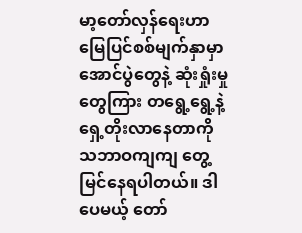မာ့တော်လှန်ရေးဟာ မြေပြင်စစ်မျက်နှာမှာ အောင်ပွဲတွေနဲ့ ဆုံးရှုံးမှုတွေကြား တရွေ့ရွေ့နဲ့ ရှေ့တိုးလာနေတာကို သဘာဝကျကျ တွေ့မြင်နေရပါတယ်။ ဒါပေမယ့် တော်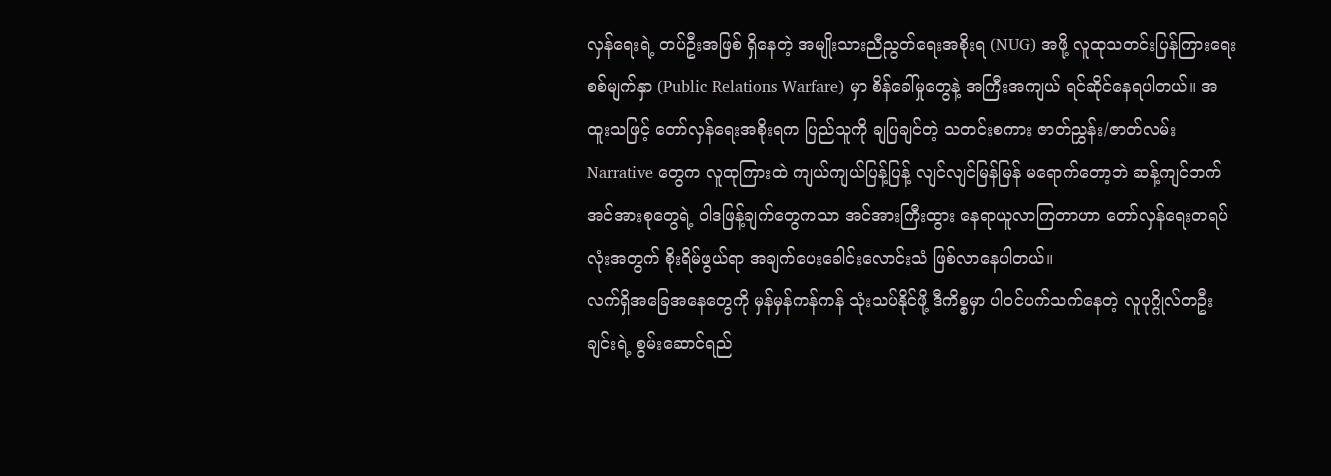လှန်ရေးရဲ့ တပ်ဦးအဖြစ် ရှိနေတဲ့ အမျိုးသားညီညွတ်ရေးအစိုးရ (NUG) အဖို့ လူထုသတင်းပြန်ကြားရေးစစ်မျက်နှာ (Public Relations Warfare) မှာ စိန်ခေါ်မှုတွေနဲ့ အကြီးအကျယ် ရင်ဆိုင်နေရပါတယ်။ အထူးသဖြင့် တော်လှန်ရေးအစိုးရက ပြည်သူကို ချပြချင်တဲ့ သတင်းစကား ဇာတ်ညွှန်း/ဇာတ်လမ်း Narrative တွေက လူထုကြားထဲ ကျယ်ကျယ်ပြန့်ပြန့် လျင်လျင်မြန်မြန် မရောက်တော့ဘဲ ဆန့်ကျင်ဘက်အင်အားစုတွေရဲ့ ဝါဒဖြန့်ချက်တွေကသာ အင်အားကြီးထွား နေရာယူလာကြတာဟာ တော်လှန်ရေးတရပ်လုံးအတွက် စိုးရိမ်ဖွယ်ရာ အချက်ပေးခေါင်းလောင်းသံ ဖြစ်လာနေပါတယ်။
လက်ရှိအခြေအနေတွေကို မှန်မှန်ကန်ကန် သုံးသပ်နိုင်ဖို့ ဒီကိစ္စမှာ ပါဝင်ပက်သက်နေတဲ့ လူပုဂ္ဂိုလ်တဦးချင်းရဲ့ စွမ်းဆောင်ရည်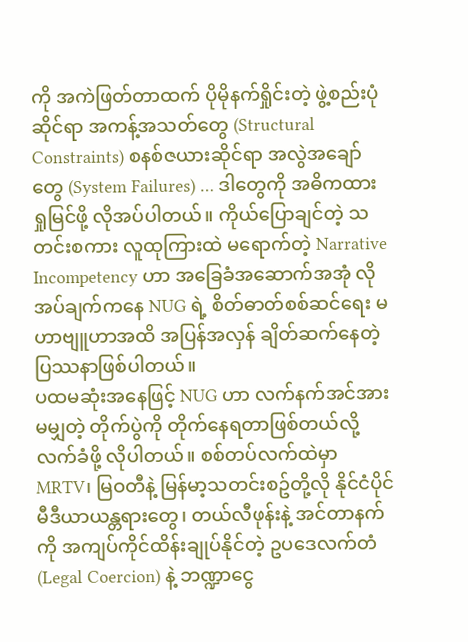ကို အကဲဖြတ်တာထက် ပိုမိုနက်ရှိုင်းတဲ့ ဖွဲ့စည်းပုံဆိုင်ရာ အကန့်အသတ်တွေ (Structural Constraints) စနစ်ဇယားဆိုင်ရာ အလွဲအချော်တွေ (System Failures) … ဒါတွေကို အဓိကထား ရှုမြင်ဖို့ လိုအပ်ပါတယ်။ ကိုယ်ပြောချင်တဲ့ သတင်းစကား လူထုကြားထဲ မရောက်တဲ့ Narrative Incompetency ဟာ အခြေခံအဆောက်အအုံ လိုအပ်ချက်ကနေ NUG ရဲ့ စိတ်ဓာတ်စစ်ဆင်ရေး မဟာဗျူဟာအထိ အပြန်အလှန် ချိတ်ဆက်နေတဲ့ ပြဿနာဖြစ်ပါတယ်။
ပထမဆုံးအနေဖြင့် NUG ဟာ လက်နက်အင်အားမမျှတဲ့ တိုက်ပွဲကို တိုက်နေရတာဖြစ်တယ်လို့ လက်ခံဖို့ လိုပါတယ်။ စစ်တပ်လက်ထဲမှာ MRTV၊ မြဝတီနဲ့ မြန်မာ့သတင်းစဥ်တို့လို နိုင်ငံပိုင်မီဒီယာယန္တရားတွေ၊ တယ်လီဖုန်းနဲ့ အင်တာနက်ကို အကျပ်ကိုင်ထိန်းချုပ်နိုင်တဲ့ ဥပဒေလက်တံ (Legal Coercion) နဲ့ ဘဏ္ဍာငွေ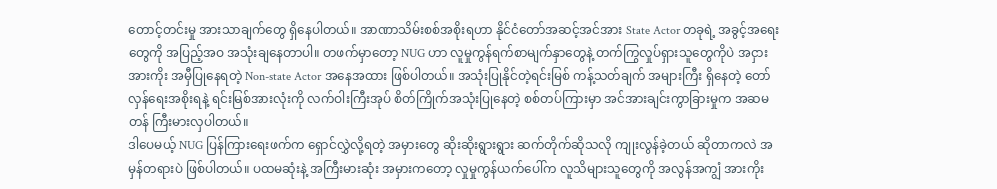တောင့်တင်းမှု အားသာချက်တွေ ရှိနေပါတယ်။ အာဏာသိမ်းစစ်အစိုးရဟာ နိုင်ငံတော်အဆင့်အင်အား State Actor တခုရဲ့ အခွင့်အရေးတွေကို အပြည့်အဝ အသုံးချနေတာပါ။ တဖက်မှာတော့ NUG ဟာ လူမှုကွန်ရက်စာမျက်နှာတွေနဲ့ တက်ကြွလှုပ်ရှားသူတွေကိုပဲ အငှားအားကိုး အမှီပြုနေရတဲ့ Non-state Actor အနေအထား ဖြစ်ပါတယ်။ အသုံးပြုနိုင်တဲ့ရင်းမြစ် ကန့်သတ်ချက် အများကြီး ရှိနေတဲ့ တော်လှန်ရေးအစိုးရနဲ့ ရင်းမြစ်အားလုံးကို လက်ဝါးကြီးအုပ် စိတ်ကြိုက်အသုံးပြုနေတဲ့ စစ်တပ်ကြားမှာ အင်အားချင်းကွာခြားမှုက အဆမတန် ကြီးမားလှပါတယ်။
ဒါပေမယ့် NUG ပြန်ကြားရေးဖက်က ရှောင်လွှဲလို့ရတဲ့ အမှားတွေ ဆိုးဆိုးရွားရွား ဆက်တိုက်ဆိုသလို ကျုးလွန်ခဲ့တယ် ဆိုတာကလဲ အမှန်တရားပဲ ဖြစ်ပါတယ်။ ပထမဆုံးနဲ့ အကြီးမားဆုံး အမှားကတော့ လှုမှုကွန်ယက်ပေါ်က လူသိများသူတွေကို အလွန်အကျွံ အားကိုး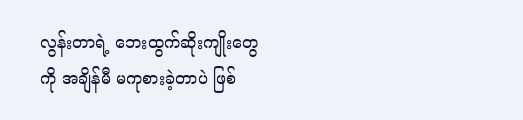လွန်းတာရဲ့ ဘေးထွက်ဆိုးကျိုးတွေကို အချိန်မီ မကုစားခဲ့တာပဲ ဖြစ်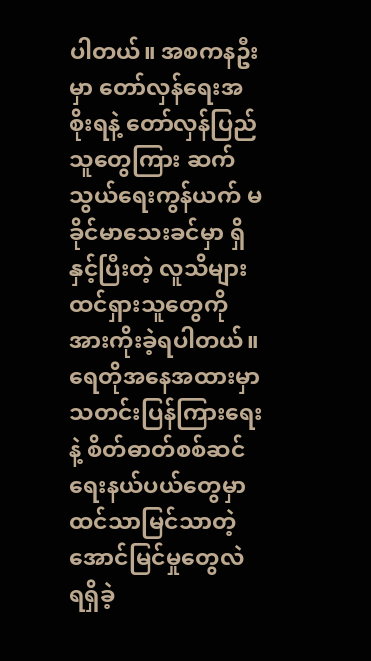ပါတယ်။ အစကနဦးမှာ တော်လှန်ရေးအစိုးရနဲ့ တော်လှန်ပြည်သူတွေကြား ဆက်သွယ်ရေးကွန်ယက် မခိုင်မာသေးခင်မှာ ရှိနှင့်ပြီးတဲ့ လူသိများ ထင်ရှားသူတွေကို အားကိုးခဲ့ရပါတယ်။ ရေတိုအနေအထားမှာ သတင်းပြန်ကြားရေးနဲ့ စိတ်ဓာတ်စစ်ဆင်ရေးနယ်ပယ်တွေမှာ ထင်သာမြင်သာတဲ့ အောင်မြင်မှုတွေလဲ ရရှိခဲ့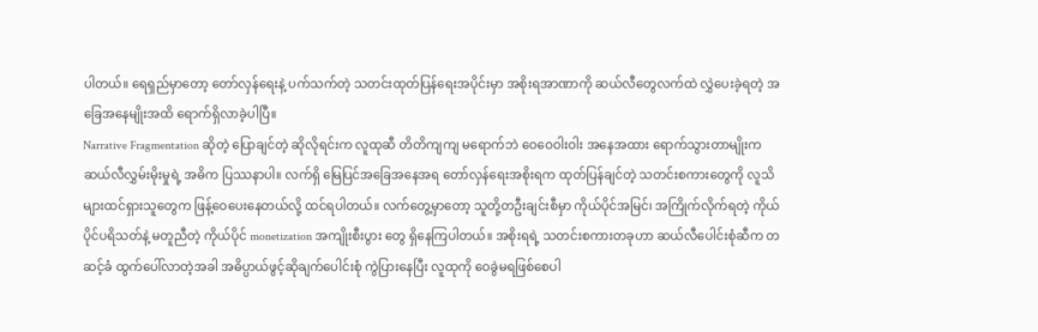ပါတယ်။ ရေရှည်မှာတော့ တော်လှန်ရေးနဲ့ ပက်သက်တဲ့ သတင်းထုတ်ပြန်ရေးအပိုင်းမှာ အစိုးရအာဏာကို ဆယ်လီတွေလက်ထဲ လွှဲပေးခဲ့ရတဲ့ အခြေအနေမျိုးအထိ ရောက်ရှိလာခဲ့ပါပြီ။
Narrative Fragmentation ဆိုတဲ့ ပြောချင်တဲ့ ဆိုလိုရင်းက လူထုဆီ တိတိကျကျ မရောက်ဘဲ ဝေဝေဝါးဝါး အနေအထား ရောက်သွားတာမျိုးက ဆယ်လီလွှမ်းမိုးမှုရဲ့ အဓိက ပြဿနာပါ။ လက်ရှိ မြေပြင်အခြေအနေအရ တော်လှန်ရေးအစိုးရက ထုတ်ပြန်ချင်တဲ့ သတင်းစကားတွေကို လူသိများထင်ရှားသူတွေက ဖြန့်ဝေပေးနေတယ်လို့ ထင်ရပါတယ်။ လက်တွေ့မှာတော့ သူတို့တဦးချင်းစီမှာ ကိုယ်ပိုင်အမြင်၊ အကြိုက်လိုက်ရတဲ့ ကိုယ်ပိုင်ပရိသတ်နဲ့ မတူညီတဲ့ ကိုယ်ပိုင် monetization အကျိုးစီးပွား တွေ ရှိနေကြပါတယ်။ အစိုးရရဲ့ သတင်းစကားတခုဟာ ဆယ်လီပေါင်းစုံဆီက တဆင့်ခံ ထွက်ပေါ်လာတဲ့အခါ အဓိပ္ပာယ်ဖွင့်ဆိုချက်ပေါင်းစုံ ကွဲပြားနေပြီး လူထုကို ဝေခွဲမရဖြစ်စေပါ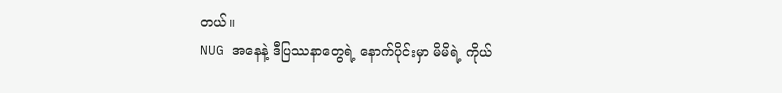တယ်။
NUG အနေနဲ့ ဒီပြဿနာတွေရဲ့ နောက်ပိုင်းမှာ မိမိရဲ့ ကိုယ်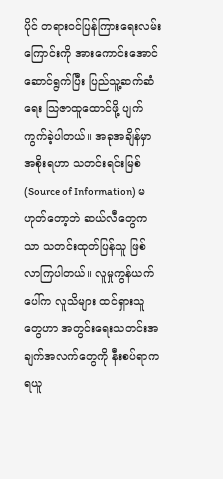ပိုင် တရားဝင်ပြန်ကြားရေးလမ်းကြောင်းကို အားကောင်းအောင် ဆောင်ရွက်ပြီး ပြည်သူ့ဆက်ဆံရေး သြဇာထူထောင်ဖို့ ပျက်ကွက်ခဲ့ပါတယ်။ အခုအချိန်မှာ အစိုးရဟာ သတင်းရင်းမြစ် (Source of Information) မဟုတ်တော့ဘဲ ဆယ်လီတွေကသာ သတင်းထုတ်ပြန်သူ ဖြစ်လာကြပါတယ်။ လူမှုကွန်ယက်ပေါ်က လူသိများ ထင်ရှားသူတွေဟာ အတွင်းရေးသတင်းအချက်အလက်တွေကို နီးစပ်ရာက ရယူ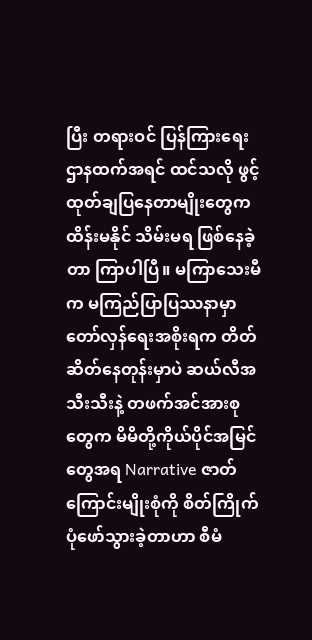ပြီး တရားဝင် ပြန်ကြားရေးဌာနထက်အရင် ထင်သလို ဖွင့်ထုတ်ချပြနေတာမျိုးတွေက ထိန်းမနိုင် သိမ်းမရ ဖြစ်နေခဲ့တာ ကြာပါပြီ။ မကြာသေးမီက မကြည်ပြာပြဿနာမှာ တော်လှန်ရေးအစိုးရက တိတ်ဆိတ်နေတုန်းမှာပဲ ဆယ်လီအသီးသီးနဲ့ တဖက်အင်အားစုတွေက မိမိတို့ကိုယ်ပိုင်အမြင်တွေအရ Narrative ဇာတ်ကြောင်းမျိုးစုံကို စိတ်ကြိုက် ပုံဖော်သွားခဲ့တာဟာ စီမံ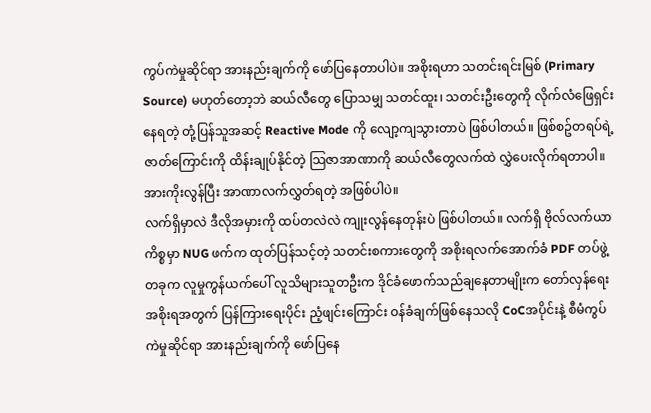ကွပ်ကဲမှုဆိုင်ရာ အားနည်းချက်ကို ဖော်ပြနေတာပါပဲ။ အစိုးရဟာ သတင်းရင်းမြစ် (Primary Source) မဟုတ်တော့ဘဲ ဆယ်လီတွေ ပြောသမျှ သတင်ထူး၊ သတင်းဦးတွေကို လိုက်လံဖြေရှင်းနေရတဲ့ တုံ့ပြန်သူအဆင့် Reactive Mode ကို လျော့ကျသွားတာပဲ ဖြစ်ပါတယ်။ ဖြစ်စဥ်တရပ်ရဲ့ ဇာတ်ကြောင်းကို ထိန်းချုပ်နိုင်တဲ့ သြဇာအာဏာကို ဆယ်လီတွေလက်ထဲ လွှဲပေးလိုက်ရတာပါ။ အားကိုးလွန်ပြီး အာဏာလက်လွှတ်ရတဲ့ အဖြစ်ပါပဲ။
လက်ရှိမှာလဲ ဒီလိုအမှားကို ထပ်တလဲလဲ ကျုးလွန်နေတုန်းပဲ ဖြစ်ပါတယ်။ လက်ရှိ ဗိုလ်လက်ယာကိစ္စမှာ NUG ဖက်က ထုတ်ပြန်သင့်တဲ့ သတင်းစကားတွေကို အစိုးရလက်အောက်ခံ PDF တပ်ဖွဲ့တခုက လူမှုကွန်ယက်ပေါ် လူသိများသူတဦးက ဒိုင်ခံဖောက်သည်ချနေတာမျိုးက တော်လှန်ရေးအစိုးရအတွက် ပြန်ကြားရေးပိုင်း ညံ့ဖျင်းကြောင်း ဝန်ခံချက်ဖြစ်နေသလို CoCအပိုင်းနဲ့ စီမံကွပ်ကဲမှုဆိုင်ရာ အားနည်းချက်ကို ဖော်ပြနေ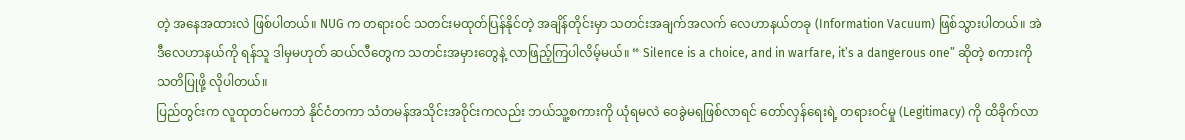တဲ့ အနေအထားလဲ ဖြစ်ပါတယ်။ NUG က တရားဝင် သတင်းမထုတ်ပြန်နိုင်တဲ့ အချိန်တိုင်းမှာ သတင်းအချက်အလက် လေဟာနယ်တခု (Information Vacuum) ဖြစ်သွားပါတယ်။ အဲဒီလေဟာနယ်ကို ရန်သူ ဒါမှမဟုတ် ဆယ်လီတွေက သတင်းအမှားတွေနဲ့ လာဖြည့်ကြပါလိမ့်မယ်။ “ Silence is a choice, and in warfare, it’s a dangerous one” ဆိုတဲ့ စကားကို သတိပြုဖို့ လိုပါတယ်။
ပြည်တွင်းက လူထုတင်မကဘဲ နိုင်ငံတကာ သံတမန်အသိုင်းအဝိုင်းကလည်း ဘယ်သူ့စကားကို ယုံရမလဲ ဝေခွဲမရဖြစ်လာရင် တော်လှန်ရေးရဲ့ တရားဝင်မှု (Legitimacy) ကို ထိခိုက်လာ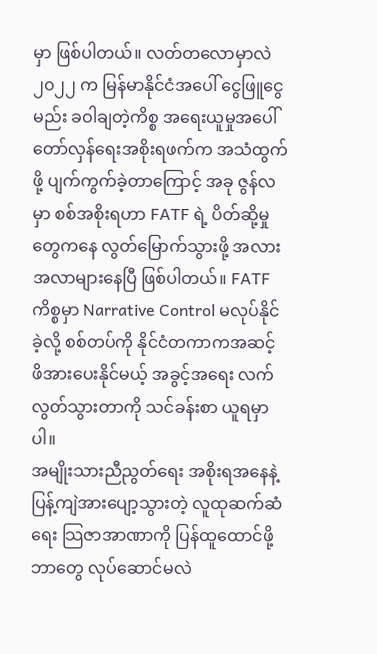မှာ ဖြစ်ပါတယ်။ လတ်တလောမှာလဲ ၂၀၂၂ က မြန်မာနိုင်ငံအပေါ် ငွေဖြူငွေမည်း ခဝါချတဲ့ကိစ္စ အရေးယူမှုအပေါ် တော်လှန်ရေးအစိုးရဖက်က အသံထွက်ဖို့ ပျက်ကွက်ခဲ့တာကြောင့် အခု ဇွန်လမှာ စစ်အစိုးရဟာ FATF ရဲ့ ပိတ်ဆို့မှုတွေကနေ လွတ်မြောက်သွားဖို့ အလားအလာများနေပြီ ဖြစ်ပါတယ်။ FATF ကိစ္စမှာ Narrative Control မလုပ်နိုင်ခဲ့လို့ စစ်တပ်ကို နိုင်ငံတကာကအဆင့် ဖိအားပေးနိုင်မယ့် အခွင့်အရေး လက်လွတ်သွားတာကို သင်ခန်းစာ ယူရမှာပါ။
အမျိုးသားညီညွတ်ရေး အစိုးရအနေနဲ့ ပြန့်ကျဲအားပျော့သွားတဲ့ လူထုဆက်ဆံရေး သြဇာအာဏာကို ပြန်ထူထောင်ဖို့ ဘာတွေ လုပ်ဆောင်မလဲ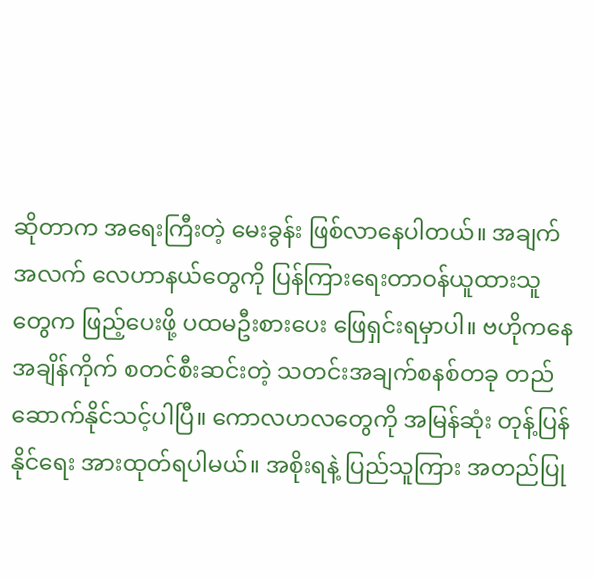ဆိုတာက အရေးကြီးတဲ့ မေးခွန်း ဖြစ်လာနေပါတယ်။ အချက်အလက် လေဟာနယ်တွေကို ပြန်ကြားရေးတာဝန်ယူထားသူတွေက ဖြည့်ပေးဖို့ ပထမဦးစားပေး ဖြေရှင်းရမှာပါ။ ဗဟိုကနေ အချိန်ကိုက် စတင်စီးဆင်းတဲ့ သတင်းအချက်စနစ်တခု တည်ဆောက်နိုင်သင့်ပါပြီ။ ကောလဟလတွေကို အမြန်ဆုံး တုန့်ပြန်နိုင်ရေး အားထုတ်ရပါမယ်။ အစိုးရနဲ့ ပြည်သူကြား အတည်ပြု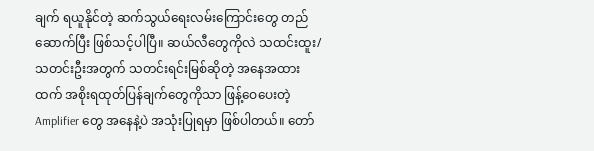ချက် ရယူနိုင်တဲ့ ဆက်သွယ်ရေးလမ်းကြောင်းတွေ တည်ဆောက်ပြီး ဖြစ်သင့်ပါပြီ။ ဆယ်လီတွေကိုလဲ သထင်းထူး/သတင်းဦးအတွက် သတင်းရင်းမြစ်ဆိုတဲ့ အနေအထားထက် အစိုးရထုတ်ပြန်ချက်တွေကိုသာ ဖြန့်ဝေပေးတဲ့ Amplifier တွေ အနေနဲ့ပဲ အသုံးပြုရမှာ ဖြစ်ပါတယ်။ တော်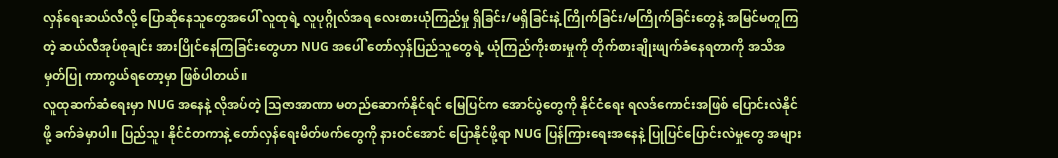လှန်ရေးဆယ်လီလို့ ပြောဆိုနေသူတွေအပေါ် လူထုရဲ့ လူပုဂ္ဂိုလ်အရ လေးစားယုံကြည်မှု ရှိခြင်း/မရှိခြင်းနဲ့ ကြိုက်ခြင်း/မကြိုက်ခြင်းတွေနဲ့ အမြင်မတူကြတဲ့ ဆယ်လီအုပ်စုချင်း အားပြိုင်နေကြခြင်းတွေဟာ NUG အပေါ် တော်လှန်ပြည်သူတွေရဲ့ ယုံကြည်ကိုးစားမှုကို တိုက်စားချိုးဖျက်ခံနေရတာကို အသိအမှတ်ပြု ကာကွယ်ရတော့မှာ ဖြစ်ပါတယ်။
လူထုဆက်ဆံရေးမှာ NUG အနေနဲ့ လိုအပ်တဲ့ သြဇာအာဏာ မတည်ဆောက်နိုင်ရင် မြေပြင်က အောင်ပွဲတွေကို နိုင်ငံရေး ရလဒ်ကောင်းအဖြစ် ပြောင်းလဲနိုင်ဖို့ ခက်ခဲမှာပါ။ ပြည်သူ၊ နိုင်ငံတကာနဲ့ တော်လှန်ရေးမိတ်ဖက်တွေကို နားဝင်အောင် ပြောနိုင်ဖို့ရာ NUG ပြန်ကြားရေးအနေနဲ့ ပြုပြင်ပြောင်းလဲမှုတွေ အများ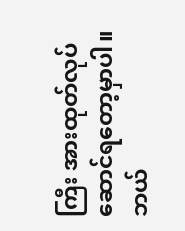ကြီး အားထုတ်လုပ်ဆောင်ရတော့မှာပါ။ ဘယ်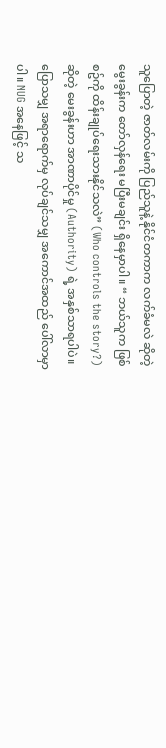သူပြောတဲ့ ဇာတ်လမ်းကို ပြည်သူနဲ့ နိုင်ငံတကာက လက်ခံမလဲ ဆိုတဲ့ မွေးခွန်းက တော်လှန်ရေး မပြီးမချင်း ရှိနေမှာပါ။ “ ဘယ်သူက ဖြစ်စဥ်ကို ထိန်းချုပ်ရေးသားနိုင်သလဲ” (Who controls the story?) ဆိုတဲ့ မေးခွန်းဟာ အာဏာပိုင်မှု (Authority) ရဲ့ အနှစ်သာရပါပဲ။ ပြောသမျှ အရာရောက်မှ လုပ်ချင်သမျှ အကောင်အထည် ပေါ်လာမှာပါ။ NUG အနေဖြင့် သ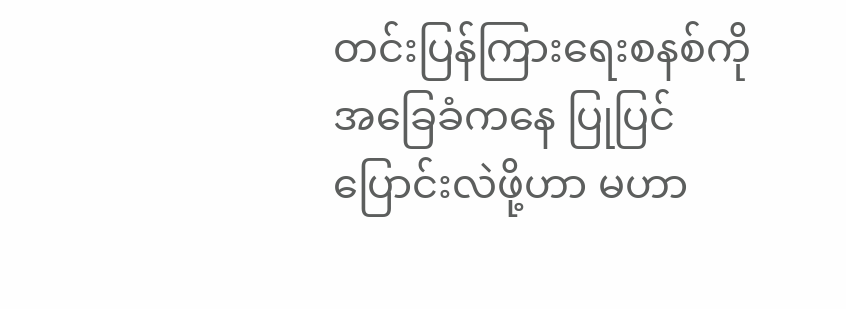တင်းပြန်ကြားရေးစနစ်ကို အခြေခံကနေ ပြုပြင်ပြောင်းလဲဖို့ဟာ မဟာ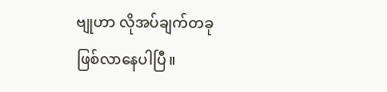ဗျုဟာ လိုအပ်ချက်တခု ဖြစ်လာနေပါပြီ။